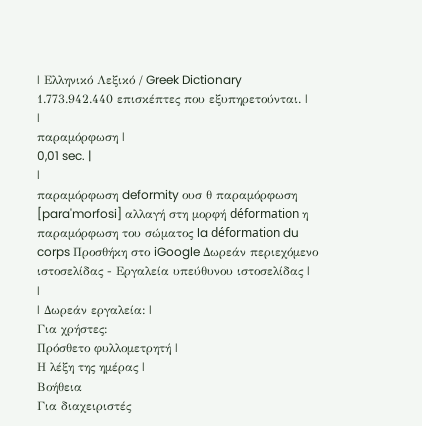| Ελληνικό Λεξικό / Greek Dictionary 1.773.942.440 επισκέπτες που εξυπηρετούνται. |
|
παραμόρφωση |
0,01 sec. |
|
παραμόρφωση deformity ουσ θ παραμόρφωση [para'morfosi] αλλαγή στη μορφή déformation η παραμόρφωση του σώματος la déformation du corps Προσθήκη στο iGoogle Δωρεάν περιεχόμενο ιστοσελίδας - Εργαλεία υπεύθυνου ιστοσελίδας |
|
| Δωρεάν εργαλεία: |
Για χρήστες:
Πρόσθετο φυλλομετρητή |
Η λέξη της ημέρας |
Βοήθεια
Για διαχειριστές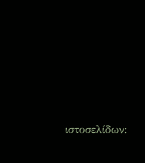ιστοσελίδων: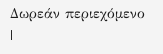Δωρεάν περιεχόμενο |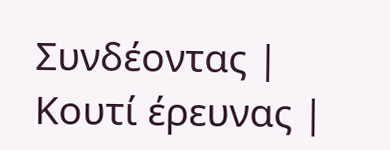Συνδέοντας | Κουτί έρευνας |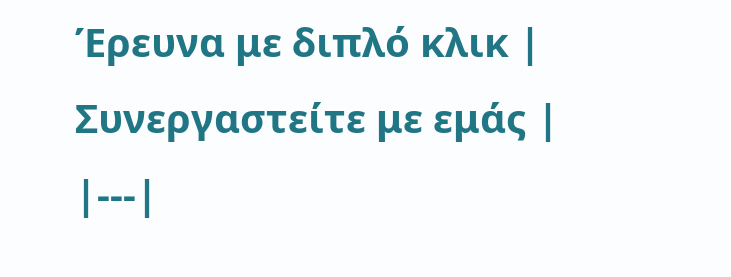Έρευνα με διπλό κλικ | Συνεργαστείτε με εμάς |
|---|